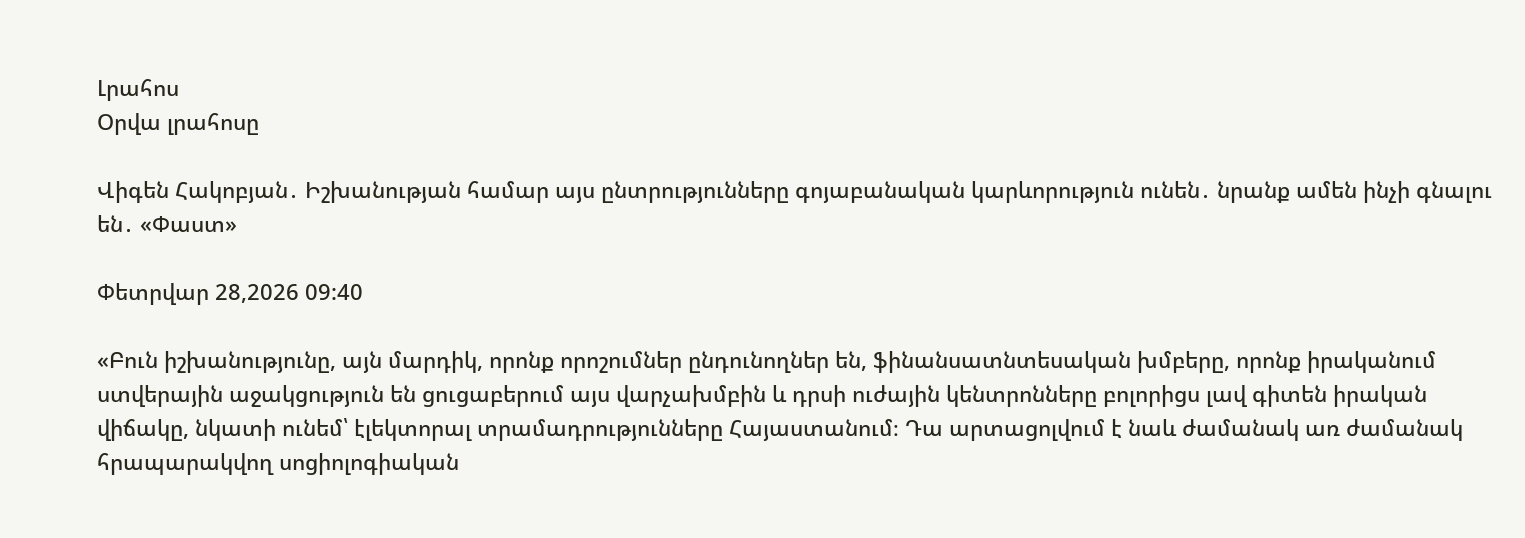Լրահոս
Օրվա լրահոսը

Վիգեն Հակոբյան․ Իշխանության համար այս ընտրությունները գոյաբանական կարևորություն ունեն․ նրանք ամեն ինչի գնալու են․ «Փաստ»

Փետրվար 28,2026 09:40

«Բուն իշխանությունը, այն մարդիկ, որոնք որոշումներ ընդունողներ են, ֆինանսատնտեսական խմբերը, որոնք իրականում ստվերային աջակցություն են ցուցաբերում այս վարչախմբին և դրսի ուժային կենտրոնները բոլորիցս լավ գիտեն իրական վիճակը, նկատի ունեմ՝ էլեկտորալ տրամադրությունները Հայաստանում։ Դա արտացոլվում է նաև ժամանակ առ ժամանակ հրապարակվող սոցիոլոգիական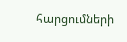հարցումների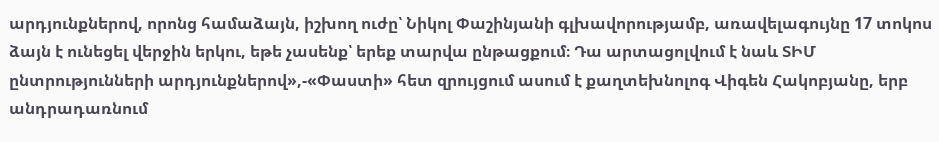արդյունքներով, որոնց համաձայն, իշխող ուժը՝ Նիկոլ Փաշինյանի գլխավորությամբ, առավելագույնը 17 տոկոս ձայն է ունեցել վերջին երկու, եթե չասենք՝ երեք տարվա ընթացքում։ Դա արտացոլվում է նաև ՏԻՄ ընտրությունների արդյունքներով»,-«Փաստի» հետ զրույցում ասում է քաղտեխնոլոգ Վիգեն Հակոբյանը, երբ անդրադառնում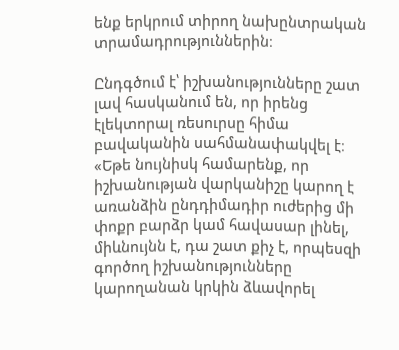ենք երկրում տիրող նախընտրական տրամադրություններին։

Ընդգծում է՝ իշխանությունները շատ լավ հասկանում են, որ իրենց էլեկտորալ ռեսուրսը հիմա բավականին սահմանափակվել է։ «Եթե նույնիսկ համարենք, որ իշխանության վարկանիշը կարող է առանձին ընդդիմադիր ուժերից մի փոքր բարձր կամ հավասար լինել, միևնույնն է, դա շատ քիչ է, որպեսզի գործող իշխանությունները կարողանան կրկին ձևավորել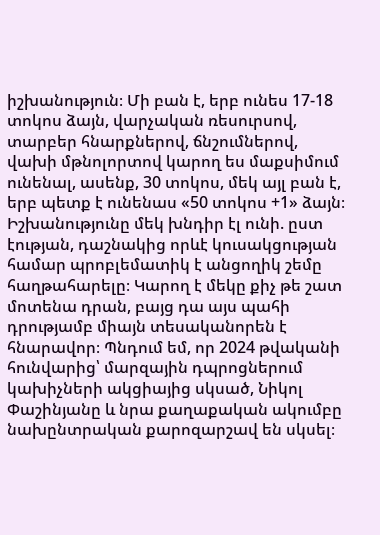իշխանություն։ Մի բան է, երբ ունես 17-18 տոկոս ձայն, վարչական ռեսուրսով, տարբեր հնարքներով, ճնշումներով, վախի մթնոլորտով կարող ես մաքսիմում ունենալ, ասենք, 30 տոկոս, մեկ այլ բան է, երբ պետք է ունենաս «50 տոկոս +1» ձայն։ Իշխանությունը մեկ խնդիր էլ ունի. ըստ էության, դաշնակից որևէ կուսակցության համար պրոբլեմատիկ է անցողիկ շեմը հաղթահարելը։ Կարող է մեկը քիչ թե շատ մոտենա դրան, բայց դա այս պահի դրությամբ միայն տեսականորեն է հնարավոր։ Պնդում եմ, որ 2024 թվականի հունվարից՝ մարզային դպրոցներում կախիչների ակցիայից սկսած, Նիկոլ Փաշինյանը և նրա քաղաքական ակումբը նախընտրական քարոզարշավ են սկսել։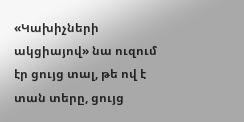«Կախիչների ակցիայով» նա ուզում էր ցույց տալ, թե ով է տան տերը, ցույց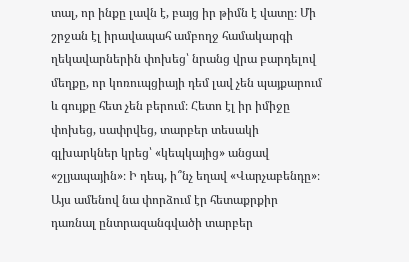տալ, որ ինքը լավն է, բայց իր թիմն է վատը։ Մի շրջան էլ իրավապահ ամբողջ համակարգի ղեկավարներին փոխեց՝ նրանց վրա բարդելով մեղքը, որ կոռուպցիայի դեմ լավ չեն պայքարում և գույքը հետ չեն բերում։ Հետո էլ իր իմիջը փոխեց, սափրվեց, տարբեր տեսակի գլխարկներ կրեց՝ «կեպկայից» անցավ «շլյապային»։ Ի դեպ, ի՞նչ եղավ «Վարչաբենդը»։ Այս ամենով նա փորձում էր հետաքրքիր դառնալ ընտրազանգվածի տարբեր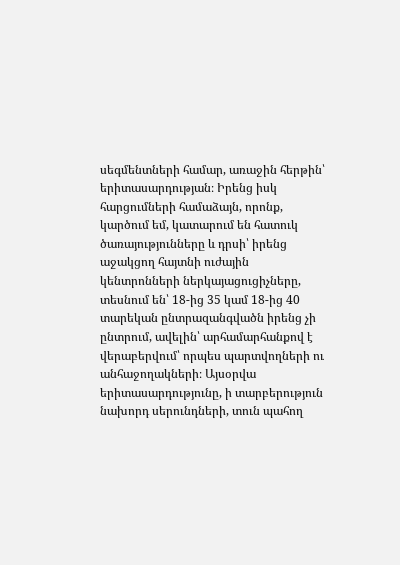սեգմենտների համար, առաջին հերթին՝ երիտասարդության։ Իրենց իսկ հարցումների համաձայն, որոնք, կարծում եմ, կատարում են հատուկ ծառայությունները և դրսի՝ իրենց աջակցող հայտնի ուժային կենտրոնների ներկայացուցիչները, տեսնում են՝ 18-ից 35 կամ 18-ից 40 տարեկան ընտրազանգվածն իրենց չի ընտրում, ավելին՝ արհամարհանքով է վերաբերվում՝ որպես պարտվողների ու անհաջողակների։ Այսօրվա երիտասարդությունը, ի տարբերություն նախորդ սերունդների, տուն պահող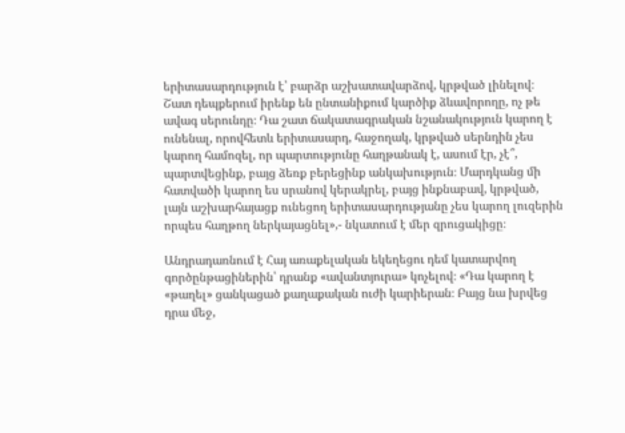երիտասարդություն է՝ բարձր աշխատավարձով, կրթված լինելով։ Շատ դեպքերում իրենք են ընտանիքում կարծիք ձևավորողը, ոչ թե ավագ սերունդը։ Դա շատ ճակատագրական նշանակություն կարող է ունենալ, որովհետև երիտասարդ, հաջողակ, կրթված սերնդին չես կարող համոզել, որ պարտությունը հաղթանակ է, ասում էր, չէ՞, պարտվեցինք, բայց ձեռք բերեցինք անկախություն։ Մարդկանց մի հատվածի կարող ես սրանով կերակրել, բայց ինքնաբավ, կրթված, լայն աշխարհայացք ունեցող երիտասարդությանը չես կարող լուզերին որպես հաղթող ներկայացնել»,- նկատում է մեր զրուցակիցը։

Անդրադառնում է Հայ առաքելական եկեղեցու դեմ կատարվող գործընթացիներին՝ դրանք «ավանտյուրա» կոչելով։ «Դա կարող է «թաղել» ցանկացած քաղաքական ուժի կարիերան։ Բայց նա խրվեց դրա մեջ,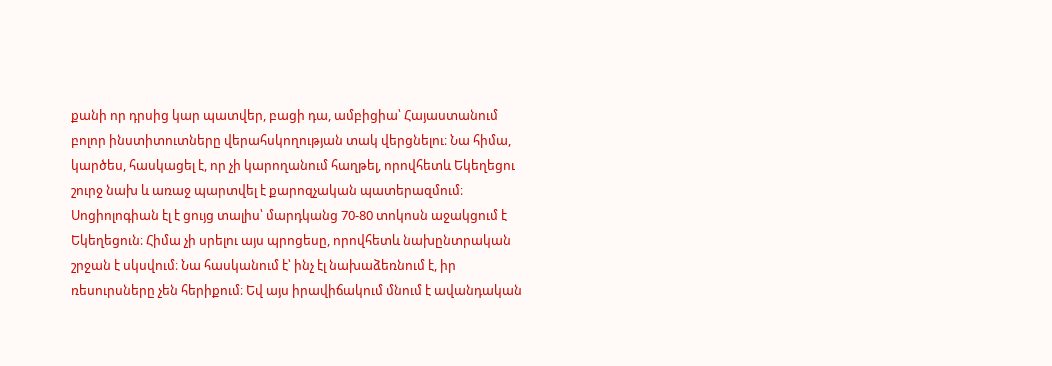քանի որ դրսից կար պատվեր, բացի դա, ամբիցիա՝ Հայաստանում բոլոր ինստիտուտները վերահսկողության տակ վերցնելու։ Նա հիմա, կարծես, հասկացել է, որ չի կարողանում հաղթել, որովհետև Եկեղեցու շուրջ նախ և առաջ պարտվել է քարոզչական պատերազմում։ Սոցիոլոգիան էլ է ցույց տալիս՝ մարդկանց 70-80 տոկոսն աջակցում է Եկեղեցուն։ Հիմա չի սրելու այս պրոցեսը, որովհետև նախընտրական շրջան է սկսվում։ Նա հասկանում է՝ ինչ էլ նախաձեռնում է, իր ռեսուրսները չեն հերիքում։ Եվ այս իրավիճակում մնում է ավանդական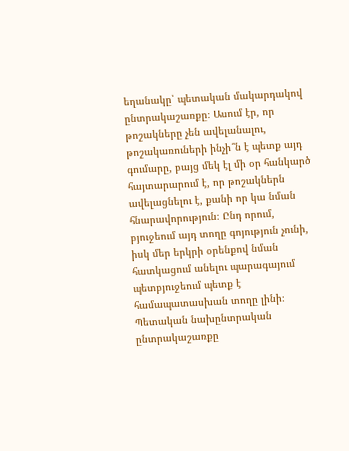եղանակը՝ պետական մակարդակով ընտրակաշառքը։ Ասում էր, որ թոշակները չեն ավելանալու, թոշակառուների ինչի՞ն է պետք այդ գումարը, բայց մեկ էլ մի օր հանկարծ հայտարարում է, որ թոշակներն ավելացնելու է, քանի որ կա նման հնարավորություն։ Ընդ որում, բյուջեում այդ տողը գոյություն չունի, իսկ մեր երկրի օրենքով նման հատկացում անելու պարագայում պետբյուջեում պետք է համապատասխան տողը լինի։ Պետական նախընտրական ընտրակաշառքը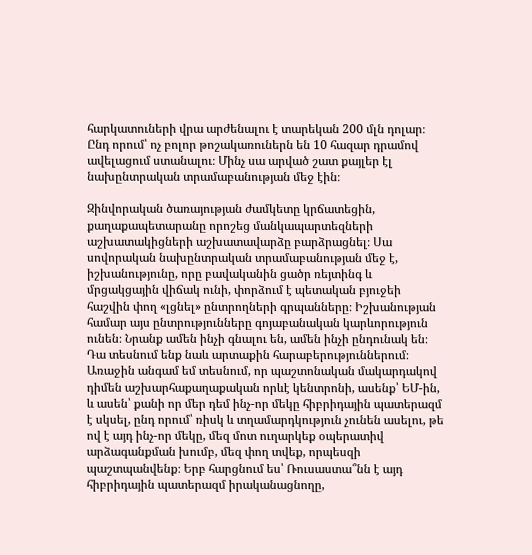հարկատուների վրա արժենալու է տարեկան 200 մլն դոլար։ Ընդ որում՝ ոչ բոլոր թոշակառուներն են 10 հազար դրամով ավելացում ստանալու։ Մինչ սա արված շատ քայլեր էլ նախընտրական տրամաբանության մեջ էին։

Զինվորական ծառայության ժամկետը կրճատեցին, քաղաքապետարանը որոշեց մանկապարտեզների աշխատակիցների աշխատավարձը բարձրացնել։ Սա սովորական նախընտրական տրամաբանության մեջ է, իշխանությունը, որը բավականին ցածր ռեյտինգ և մրցակցային վիճակ ունի, փորձում է պետական բյուջեի հաշվին փող «լցնել» ընտրողների գրպանները։ Իշխանության համար այս ընտրությունները գոյաբանական կարևորություն ունեն։ Նրանք ամեն ինչի գնալու են, ամեն ինչի ընդունակ են։ Դա տեսնում ենք նաև արտաքին հարաբերություններում։ Առաջին անգամ եմ տեսնում, որ պաշտոնական մակարդակով դիմեն աշխարհաքաղաքական որևէ կենտրոնի, ասենք՝ ԵՄ-ին, և ասեն՝ քանի որ մեր դեմ ինչ-որ մեկը հիբրիդային պատերազմ է սկսել, ընդ որում՝ ռիսկ և տղամարդկություն չունեն ասելու, թե ով է այդ ինչ-որ մեկը, մեզ մոտ ուղարկեք օպերատիվ արձագանքման խումբ, մեզ փող տվեք, որպեսզի պաշտպանվենք։ Երբ հարցնում ես՝ Ռուսաստա՞նն է այդ հիբրիդային պատերազմ իրականացնողը,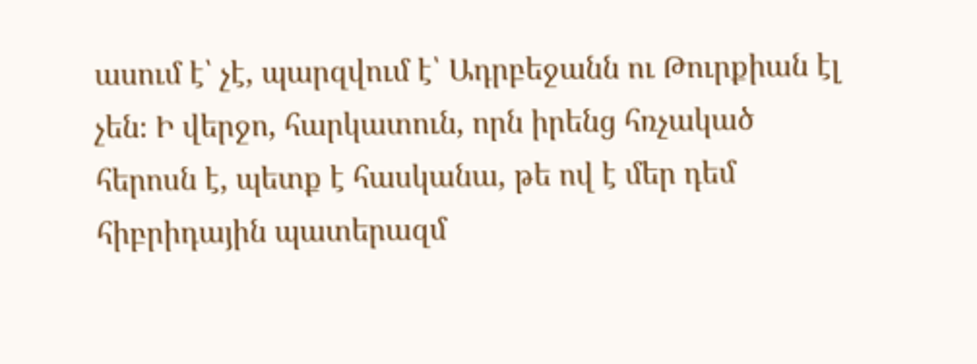ասում է՝ չէ, պարզվում է՝ Ադրբեջանն ու Թուրքիան էլ չեն։ Ի վերջո, հարկատուն, որն իրենց հռչակած հերոսն է, պետք է հասկանա, թե ով է մեր դեմ հիբրիդային պատերազմ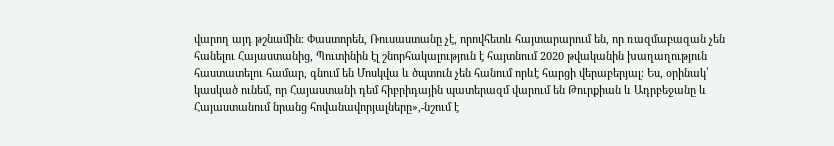վարող այդ թշնամին։ Փաստորեն, Ռուսաստանը չէ, որովհետև հայտարարում են, որ ռազմաբազան չեն հանելու Հայաստանից, Պուտինին էլ շնորհակալություն է հայտնում 2020 թվականին խաղաղություն հաստատելու համար, գնում են Մոսկվա և ծպտուն չեն հանում որևէ հարցի վերաբերյալ։ Ես, օրինակ՝ կասկած ունեմ, որ Հայաստանի դեմ հիբրիդային պատերազմ վարում են Թուրքիան և Ադրբեջանը և Հայաստանում նրանց հովանավորյալները»,-նշում է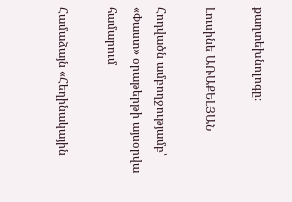քաղտեխնոլոգը։

Լուսինե ԱՌԱՔԵԼՅԱՆ

Հոդվածն ամբողջությամբ՝ «Փաստ» օրաթերթի այսօրվա համարում

Համաձայն «Հեղինակային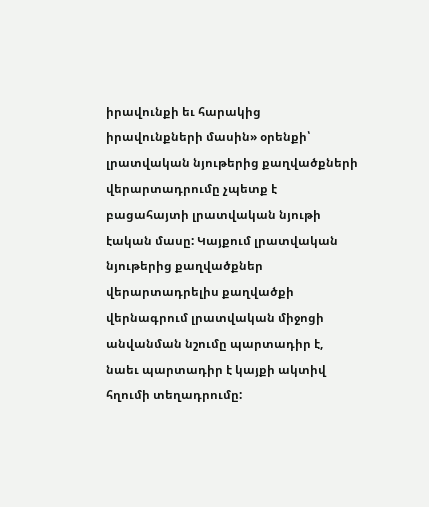իրավունքի եւ հարակից իրավունքների մասին» օրենքի՝ լրատվական նյութերից քաղվածքների վերարտադրումը չպետք է բացահայտի լրատվական նյութի էական մասը: Կայքում լրատվական նյութերից քաղվածքներ վերարտադրելիս քաղվածքի վերնագրում լրատվական միջոցի անվանման նշումը պարտադիր է, նաեւ պարտադիր է կայքի ակտիվ հղումի տեղադրումը: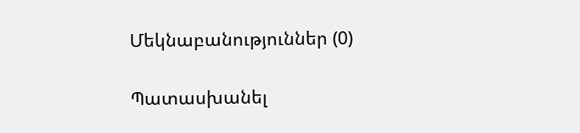Մեկնաբանություններ (0)

Պատասխանել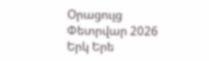Օրացույց
Փետրվար 2026
Երկ Երե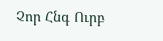Չոր Հնգ Ուրբ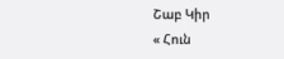Շաբ Կիր
« Հուն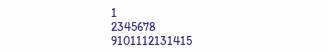1
2345678
9101112131415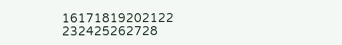16171819202122
232425262728